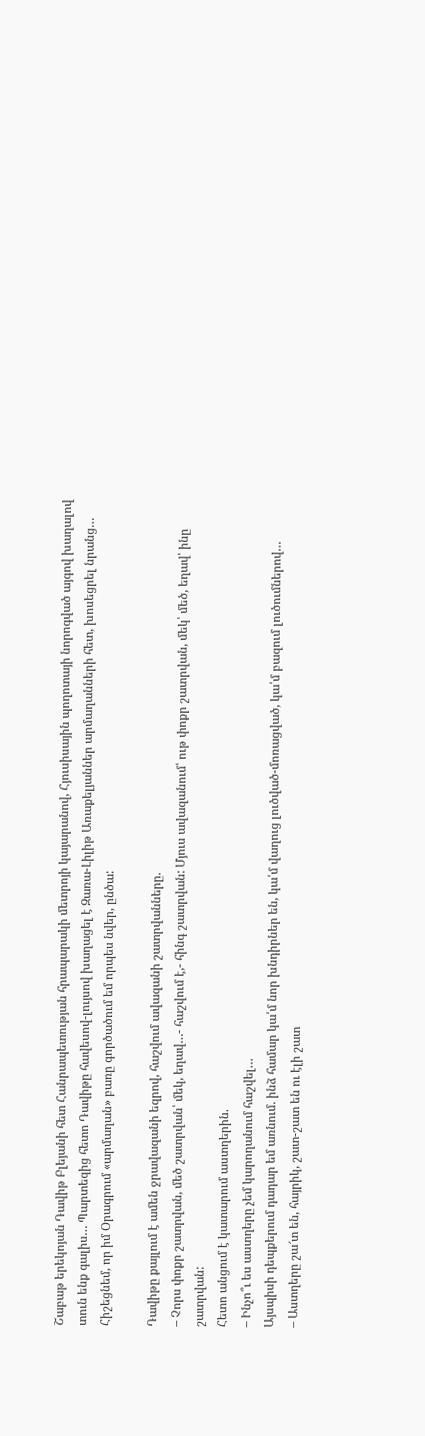Շաբաթ երեկոյան Դավիթ Բլեյանի հետ Հանրապետության հրապարակի մետրոյի կայարանով, Հյուսիսային պողոտայի նորոգված այգով խաղալով տուն ենք գալիս… Պարտեզից հետո Դավիթը հավեսով-լույսով խաղացել է Զառա-Լիլիթ Առաքելյաններ արմաղանների հետ, խոսեցրել նրանց… Հիշեցնեմ, որ իմ Օրագրում «արմաղան» բառը գործածում եմ որպես նվեր, ընծա:

Դավիթը քայլում է ամեն ջրավազանի եզրով, հաշվում ավազանի շատրվանները.
– Չորս փոքր շատրվան, մեծ շատրվան՝ մեկ, եղավ…- հաշվում է,- հինգ շատրվան: Մյուս ավազանում՝ ութ փոքր շատրվան, մեկ՝ մեծ, եղավ՝ ինը շատրվան:
Հետո անցում է կատարում աստղերին.
– Ինչո՞ւ ես աստղերը չեմ կարողանում հաշվել…
Այսպիսի դեպքերում դադար եմ առնում. ինձ համար կա՛մ նոր խնդիրներ են, կա՛մ վաղուց լուծված-մոռացված, կա՛մ բազում լուծումներով…
– Աստղերը շա՜տ են, հայրիկ, շատ-շատ են ու էլի շատ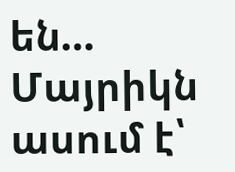են… Մայրիկն ասում է՝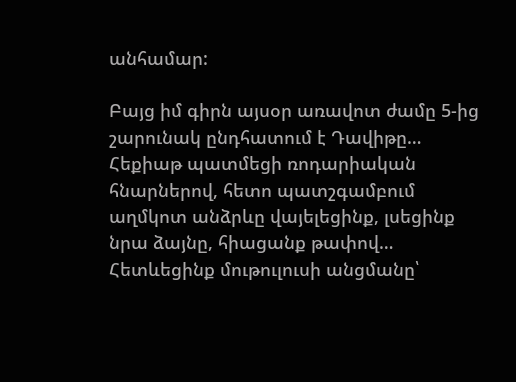անհամար:

Բայց իմ գիրն այսօր առավոտ ժամը 5-ից շարունակ ընդհատում է Դավիթը… Հեքիաթ պատմեցի ռոդարիական հնարներով, հետո պատշգամբում աղմկոտ անձրևը վայելեցինք, լսեցինք նրա ձայնը, հիացանք թափով… Հետևեցինք մութուլուսի անցմանը՝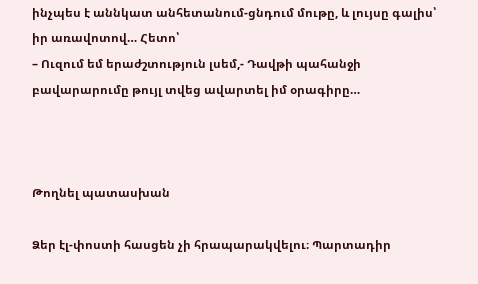ինչպես է աննկատ անհետանում-ցնդում մութը, և լույսը գալիս՝ իր առավոտով… Հետո՝
– Ուզում եմ երաժշտություն լսեմ,- Դավթի պահանջի բավարարումը թույլ տվեց ավարտել իմ օրագիրը…



Թողնել պատասխան

Ձեր էլ-փոստի հասցեն չի հրապարակվելու։ Պարտադիր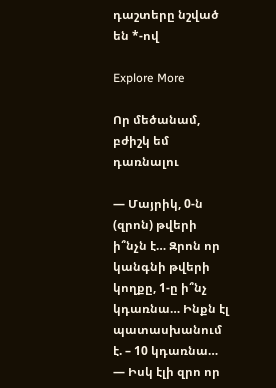դաշտերը նշված են *-ով

Explore More

Որ մեծանամ, բժիշկ եմ դառնալու

— Մայրիկ, 0-ն (զրոն) թվերի ի՞նչն է… Զրոն որ կանգնի թվերի կողքը, 1-ը ի՞նչ կդառնա… Ինքն էլ պատասխանում է. – 10 կդառնա… — Իսկ էլի զրո որ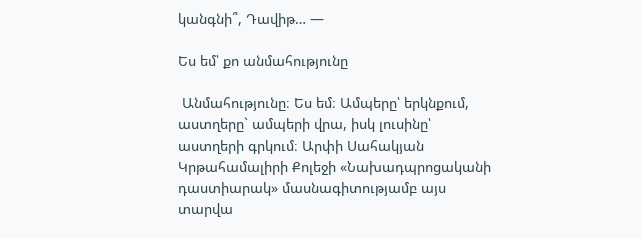կանգնի՞, Դավիթ… —

Ես եմ՝ քո անմահությունը

 Անմահությունը։ Ես եմ։ Ամպերը՝ երկնքում, աստղերը` ամպերի վրա, իսկ լուսինը՝ աստղերի գրկում։ Արփի Սահակյան Կրթահամալիրի Քոլեջի «Նախադպրոցականի դաստիարակ» մասնագիտությամբ այս տարվա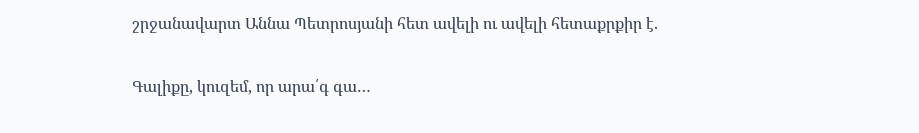շրջանավարտ Աննա Պետրոսյանի հետ ավելի ու ավելի հետաքրքիր է.

Գալիքը, կուզեմ, որ արա՛գ գա…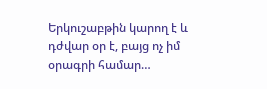Երկուշաբթին կարող է և դժվար օր է, բայց ոչ իմ օրագրի համար…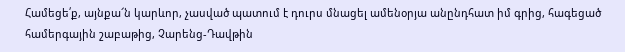Համեցե՛ք, այնքա՜ն կարևոր, չասված պատում է դուրս մնացել ամենօրյա անընդհատ իմ գրից, հագեցած համերգային շաբաթից, Չարենց-Դավթին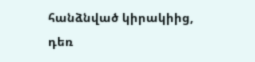հանձնված կիրակիից, դեռ